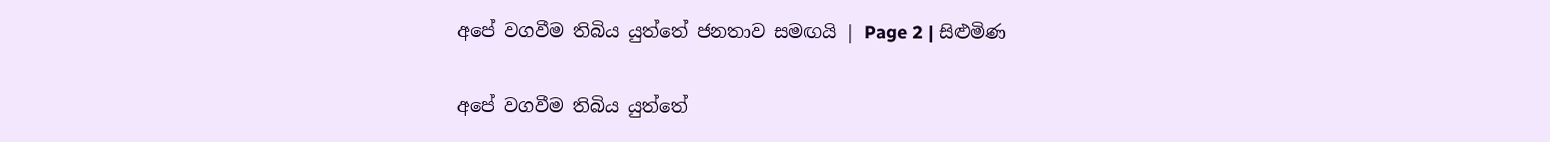අපේ වගවීම තිබිය යුත්තේ ජනතාව සමඟයි | Page 2 | සිළුමිණ

අපේ වගවීම තිබිය යුත්තේ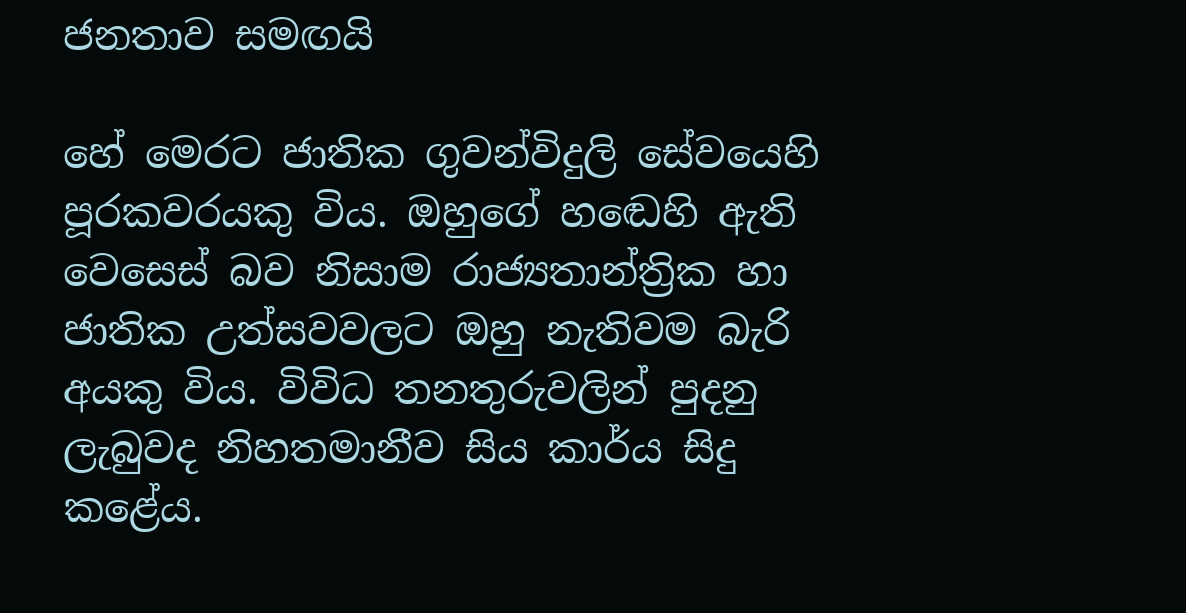ජනතාව සමඟයි

හේ මෙරට ජාතික ගුවන්විදුලි සේවයෙහි පූරකවරයකු විය. ඔහුගේ හඬෙහි ඇති වෙසෙස් බව නිසාම රාජ්‍යතාන්ත්‍රික හා ජාතික උත්සවවලට ඔහු නැතිවම බැරි අයකු විය. විවිධ තනතුරුවලින් පුදනු ලැබුවද නිහතමානීව සිය කාර්ය සිදු කළේය.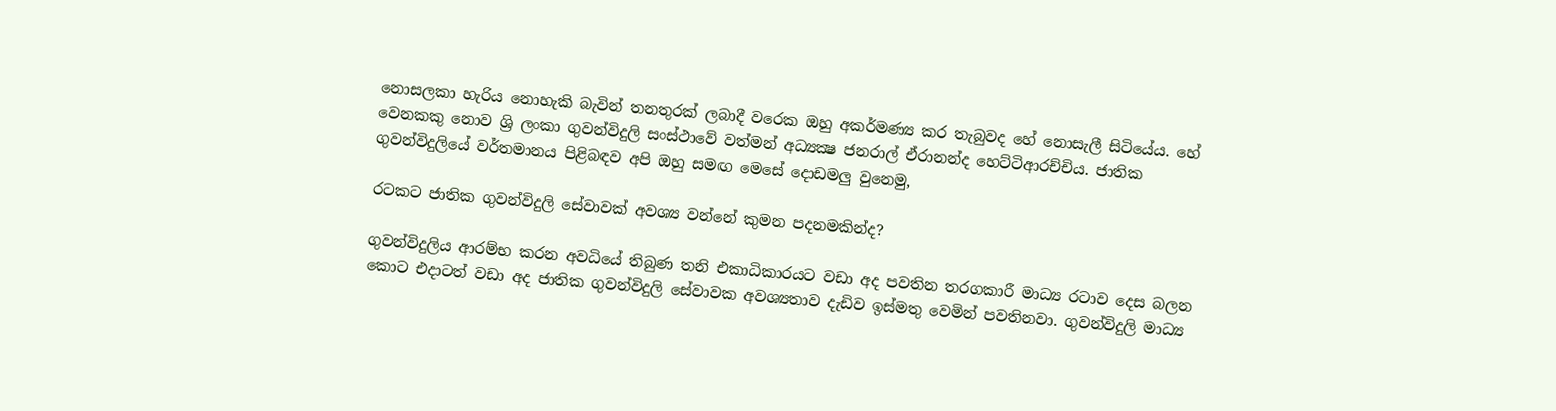නොසලකා හැරිය නොහැකි බැවින් තනතුරක් ලබාදී වරෙක ඔහු අකර්මණ්‍ය කර තැබුවද හේ නොසැලී සිටියේය. හේ වෙනකකු නොව ශ්‍රි ලංකා ගුවන්විදුලි සංස්ථාවේ වත්මන් අධ්‍යක්‍ෂ ජනරාල් ඒරානන්ද හෙට්ටිආරච්චිය. ජාතික ගුවන්විදුලියේ වර්තමානය පිළිබඳව අපි ඔහු සමඟ මෙසේ දොඩමලු වුනෙමු,

රටකට ජාතික ගුවන්විදුලි සේවාවක් අවශ්‍ය වන්නේ කුමන පදනමකින්ද?

ගුවන්විදුලිය ආරම්භ කරන අවධියේ තිබුණ තනි එකාධිකාරයට වඩා අද පවතින තරගකාරී මාධ්‍ය රටාව දෙස බලන කොට එදාටත් වඩා අද ජාතික ගුවන්විදුලි සේවාවක අවශ්‍යතාව දැඩිව ඉස්මතු වෙමින් පවතිනවා. ගුවන්විදුලි මාධ්‍ය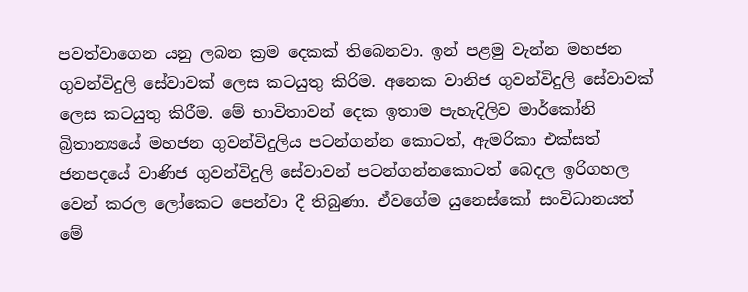පවත්වාගෙන යනු ලබන ක්‍රම දෙකක් තිබෙනවා. ඉන් පළමු වැන්න මහජන ගුවන්විදුලි සේවාවක් ලෙස කටයුතු කිරිම. අනෙක වානිජ ගුවන්විදුලි සේවාවක් ලෙස කටයුතු කිරීම. මේ භාවිතාවන් දෙක ඉතාම පැහැදිලිව මාර්කෝනි බ්‍රිතාන්‍යයේ මහජන ගුවන්විදුලිය පටන්ගන්න කොටත්, ඇමරිකා එක්සත් ජනපදයේ වාණිජ ගුවන්විදුලි සේවාවන් පටන්ගන්නකොටත් බෙදල ඉරිගහල වෙන් කරල ලෝකෙට පෙන්වා දී තිබුණා. ඒවගේම යුනෙස්කෝ සංවිධානයත් මේ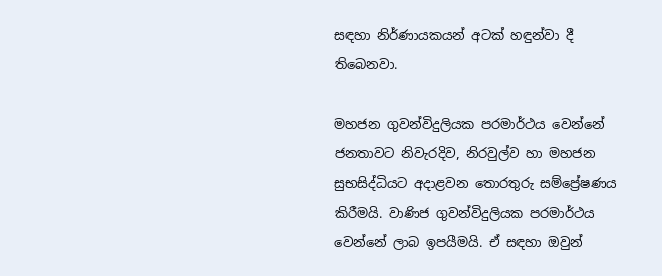සඳහා නිර්ණායකයන් අටක් හඳුන්වා දී තිබෙනවා.

මහජන ගුවන්විදුලියක පරමාර්ථය වෙන්නේ ජනතාවට නිවැරදිව, නිරවුල්ව හා මහජන සුභසිද්ධියට අදාළවන තොරතුරු සම්ප්‍රේෂණය කිරීමයි. වාණිජ ගුවන්විදුලියක පරමාර්ථය වෙන්නේ ලාබ ඉපයීමයි. ඒ සඳහා ඔවුන්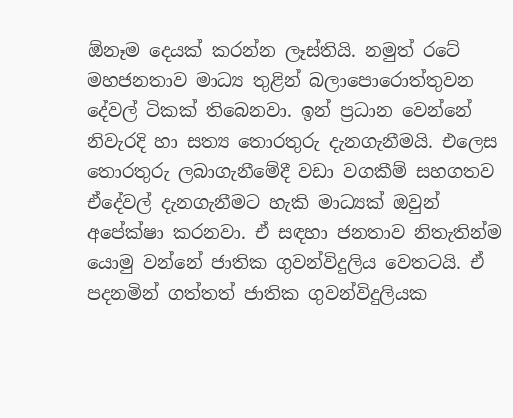ඕනෑම දෙයක් කරන්න ලෑස්තියි. නමුත් රටේ මහජනතාව මාධ්‍ය තුළින් බලාපොරොත්තුවන දේවල් ටිකක් තිබෙනවා. ඉන් ප්‍රධාන වෙන්නේ නිවැරදි හා සත්‍ය තොරතුරු දැනගැනීමයි. එලෙස තොරතුරු ලබාගැනීමේදී වඩා වගකීම් සහගතව ඒදේවල් දැනගැනීමට හැකි මාධ්‍යක් ඔවුන් අපේක්ෂා කරනවා. ඒ සඳහා ජනතාව නිතැතින්ම යොමු වන්නේ ජාතික ගුවන්විදුලිය වෙතටයි. ඒ පදනමින් ගත්තත් ජාතික ගුවන්විදුලියක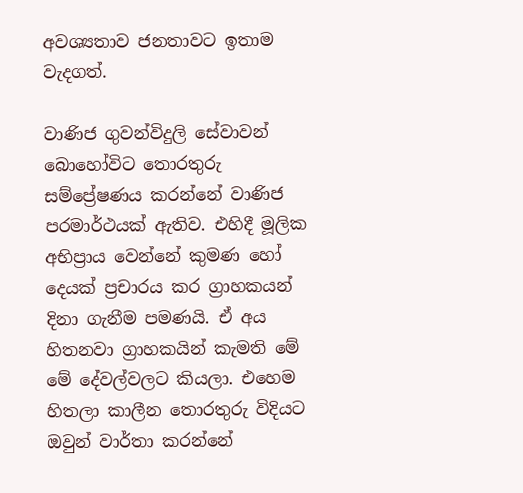අවශ්‍යතාව ජනතාවට ඉතාම වැදගත්.

වාණිජ ගුවන්විදුලි සේවාවන් බොහෝවිට තොරතුරු සම්ප්‍රේෂණය කරන්නේ වාණිජ පරමාර්ථයක් ඇතිව. එහිදී මූලික අභිප්‍රාය වෙන්නේ කුමණ හෝ දෙයක් ප්‍රචාරය කර ග්‍රාහකයන් දිනා ගැනීම පමණයි. ඒ අය හිතනවා ග්‍රාහකයින් කැමති මේ මේ දේවල්වලට කියලා. එහෙම හිතලා කාලීන තොරතුරු විදියට ඔවුන් වාර්තා කරන්නේ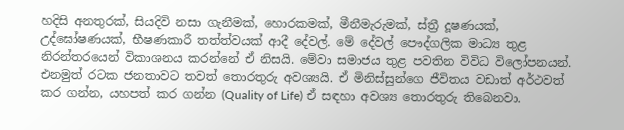හදිසි අනතුරක්, සියදිවි නසා ගැනීමක්, හොරකමක්, මීනීමැරුමක්, ස්ත්‍රී දූෂණයක්, උද්ඝෝෂණයක්, භීෂණකාරී තත්ත්වයක් ආදී දේවල්. මේ දේවල් පෞද්ගලික මාධ්‍ය තුළ නිරන්තරයෙන් විකාශනය කරන්නේ ඒ නිසයි. මේවා සමාජය තුළ පවතින විවිධ විලෝපනයන්. එනමුත් රටක ජනතාවට තවත් තොරතුරු අවශ්‍යයි. ඒ මිනිස්සුන්ගෙ ජීවිතය වඩාත් අර්ථවත් කර ගන්න, යහපත් කර ගන්න (Quality of Life) ඒ සඳහා අවශ්‍ය තොරතුරු තිබෙනවා.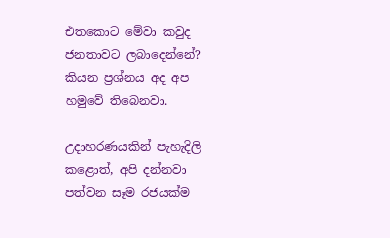එතකොට මේවා කවුද ජනතාවට ලබාදෙන්නේ? කියන ප්‍රශ්නය අද අප හමුවේ තිබෙනවා.

උදාහරණයකින් පැහැදිලි කළොත්, අපි දන්නවා පත්වන සෑම රජයක්ම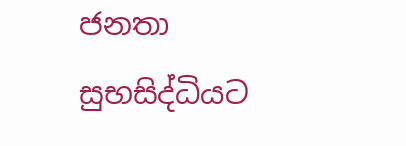ජනතා සුභසිද්ධියට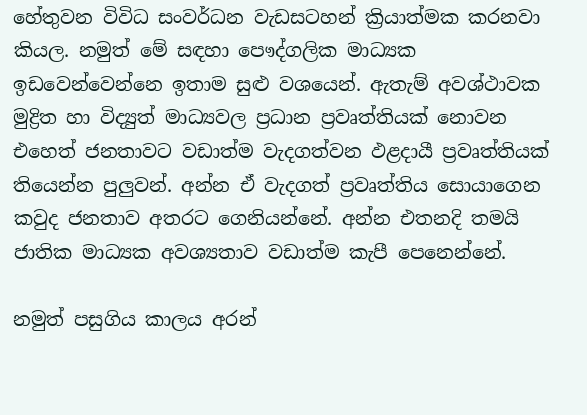හේතුවන විවිධ සංවර්ධන වැඩසටහන් ක්‍රියාත්මක කරනවා කියල. නමුත් මේ සඳහා පෞද්ගලික මාධ්‍යක ඉඩවෙන්වෙන්නෙ ඉතාම සුළු වශයෙන්. ඇතැම් අවශ්ථාවක මුද්‍රිත හා විද්‍යුත් මාධ්‍යවල ප්‍රධාන ප්‍රවෘත්තියක් නොවන එහෙත් ජනතාවට වඩාත්ම වැදගත්වන ඵළදායී ප්‍රවෘත්තියක් තියෙන්න පුලුවන්. අන්න ඒ වැදගත් ප්‍රවෘත්තිය සොයාගෙන කවුද ජනතාව අතරට ගෙනියන්නේ. අන්න එතනදි තමයි ජාතික මාධ්‍යක අවශ්‍යතාව වඩාත්ම කැපී පෙනෙන්නේ.

නමුත් පසුගිය කාලය අරන්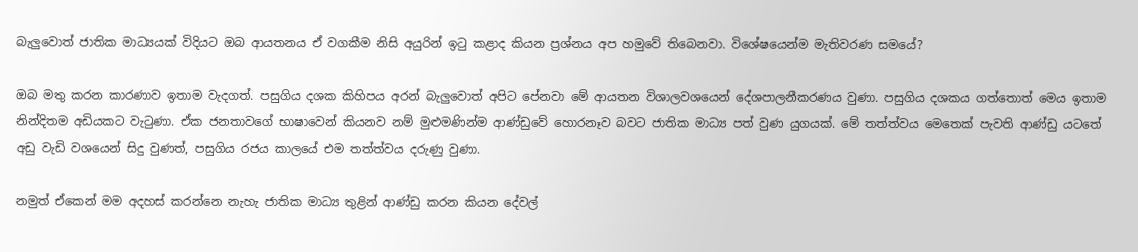බැලුවොත් ජාතික මාධ්‍යයක් විදියට ඔබ ආයතනය ඒ වගකීම නිසි අයුරින් ඉටු කළාද කියන ප්‍රශ්නය අප හමුවේ තිබෙනවා. විශේෂයෙන්ම මැතිවරණ සමයේ?

ඔබ මතු කරන කාරණාව ඉතාම වැදගත්. පසුගිය දශක කිහිපය අරන් බැලුවොත් අපිට පේනවා මේ ආයතන විශාලවශයෙන් දේශපාලනීකරණය වුණා. පසුගිය දශකය ගත්තොත් මෙය ඉතාම නින්දිතම අඩියකට වැටුණා. ඒක ජනතාවගේ භාෂාවෙන් කියනව නම් මුළුමණින්ම ආණ්ඩුවේ හොරනෑව බවට ජාතික මාධ්‍ය පත් වුණ යුගයක්. මේ තත්ත්වය මෙතෙක් පැවති ආණ්ඩු යටතේ අඩු වැඩි වශයෙන් සිදු වුණත්, පසුගිය රජය කාලයේ එම තත්ත්වය දරුණු වුණා.

නමුත් ඒකෙන් මම අදහස් කරන්නෙ නැහැ ජාතික මාධ්‍ය තුළින් ආණ්ඩු කරන කියන දේවල්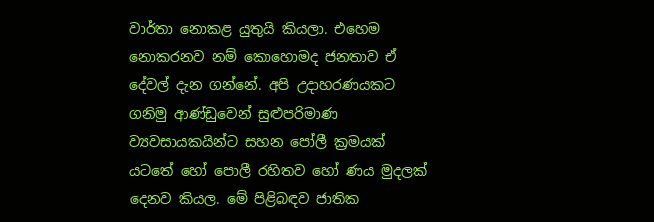වාර්තා නොකළ යුතුයි කියලා. එහෙම නොකරනව නම් කොහොමද ජනතාව ඒ දේවල් දැන ගන්නේ. අපි උදාහරණයකට ගනිමු ආණ්ඩුවෙන් සුළුපරිමාණ ව්‍යවසායකයින්ට සහන පෝලී ක්‍රමයක් යටතේ හෝ පොලී රහිතව හෝ ණය මුදලක් දෙනව කියල. මේ පිළිබඳව ජාතික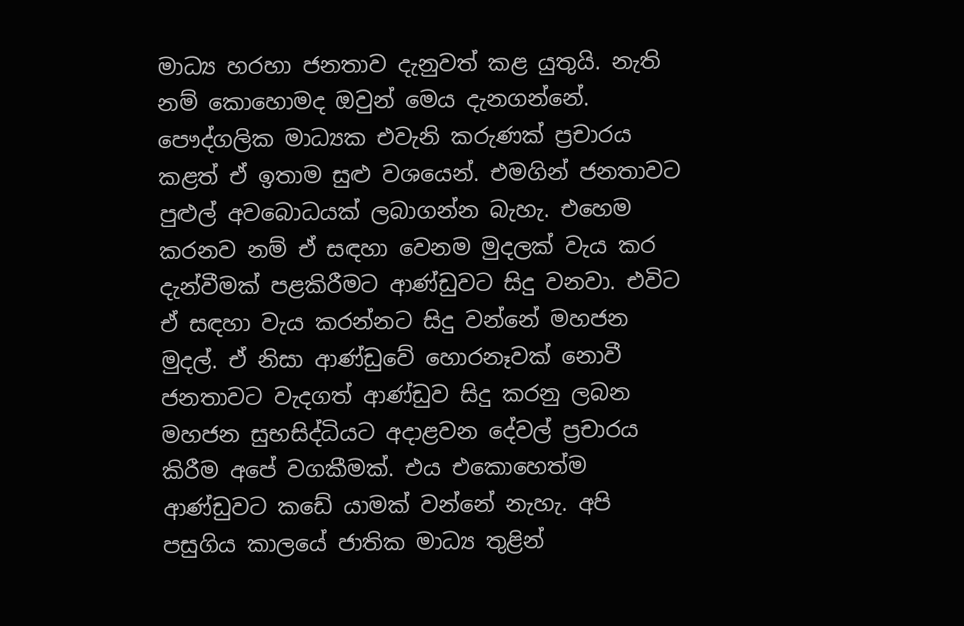මාධ්‍ය හරහා ජනතාව දැනුවත් කළ යුතුයි. නැති නම් කොහොමද ඔවුන් මෙය දැනගන්නේ. පෞද්ගලික මාධ්‍යක එවැනි කරුණක් ප්‍රචාරය කළත් ඒ ඉතාම සුළු වශයෙන්. එමගින් ජනතාවට පුළුල් අවබොධයක් ලබාගන්න බැහැ. එහෙම කරනව නම් ඒ සඳහා වෙනම මුදලක් වැය කර දැන්වීමක් පළකිරීමට ආණ්ඩුවට සිදු වනවා. එවිට ඒ සඳහා වැය කරන්නට සිදු වන්නේ මහජන මුදල්. ඒ නිසා ආණ්ඩුවේ හොරනෑවක් නොවී ජනතාවට වැදගත් ආණ්ඩුව සිදු කරනු ලබන මහජන සුභසිද්ධියට අදාළවන දේවල් ප්‍රචාරය කිරීම අපේ වගකීමක්. එය එකොහෙත්ම ආණ්ඩුවට කඩේ යාමක් වන්නේ නැහැ. අපි පසුගිය කාලයේ ජාතික මාධ්‍ය තුළින්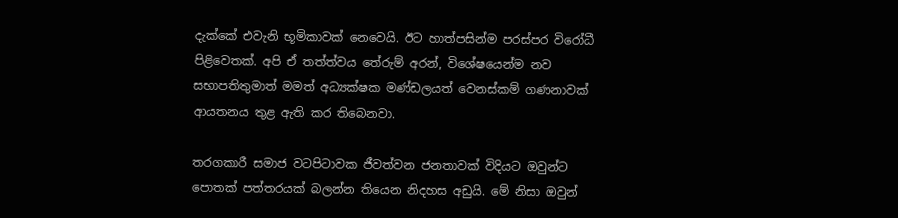දැක්කේ එවැනි භූමිකාවක් නෙවෙයි. ඊට හාත්පසින්ම පරස්පර විරෝධී පිළිවෙතක්. අපි ඒ තත්ත්වය තේරුම් අරන්, විශේෂයෙන්ම නව සභාපතිතුමාත් මමත් අධ්‍යක්ෂක මණ්ඩලයත් වෙනස්කම් ගණනාවක් ආයතනය තුළ ඇති කර තිබෙනවා.

තරගකාරී සමාජ වටපිටාවක ජීවත්වන ජනතාවක් විදියට ඔවුන්ට පොතක් පත්තරයක් බලන්න තියෙන නිදහස අඩුයි. මේ නිසා ඔවුන්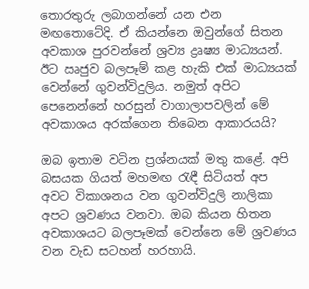තොරතුරු ලබාගන්නේ යන එන මඟතොටේදි. ඒ කියන්නෙ ඔවුන්ගේ සිතන අවකාශ පුරවන්නේ ශ්‍රව්‍ය ද්‍රෘෂ්‍ය මාධ්‍යයන්. ඊට ඍජුව බලපෑම් කළ හැකි එක් මාධ්‍යයක් වෙන්නේ ගුවන්විදුලිය. නමුත් අපිට පෙනෙන්නේ හරසුන් වාගාලාපවලින් මේ අවකාශය අරක්ගෙන තිබෙන ආකාරයයි?

ඔබ ඉතාම වටින ප්‍රශ්නයක් මතු කළේ. අපි බසයක ගියත් මහමඟ රැඳී සිටියත් අප අවට විකාශනය වන ගුවන්විදුලි නාලිකා අපට ශ්‍රවණය වනවා. ඔබ කියන හිතන අවකාශයට බලපෑමක් වෙන්නෙ මේ ශ්‍රවණය වන වැඩ සටහන් හරහායි.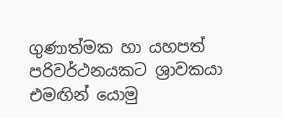ගුණාත්මක හා යහපත් පරිවර්ථනයකට ශ්‍රාවකයා එමඟින් යොමු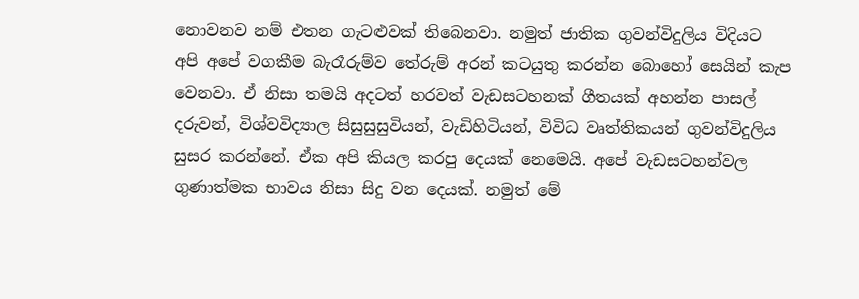නොවනව නම් එතන ගැටළුවක් තිබෙනවා. නමුත් ජාතික ගුවන්විදුලිය විදියට අපි අපේ වගකීම බැරෑරුම්ව තේරුම් අරන් කටයුතු කරන්න බොහෝ සෙයින් කැප වෙනවා. ඒ නිසා තමයි අදටත් හරවත් වැඩසටහනක් ගීතයක් අහන්න පාසල් දරුවන්, විශ්වවිද්‍යාල සිසුසුසුවියන්, වැඩිහිටියන්, විවිධ වෘත්තිකයන් ගුවන්විදුලිය සුසර කරන්නේ. ඒක අපි කියල කරපු දෙයක් නෙමෙයි. අපේ වැඩසටහන්වල ගුණාත්මක භාවය නිසා සිදු වන දෙයක්. නමුත් මේ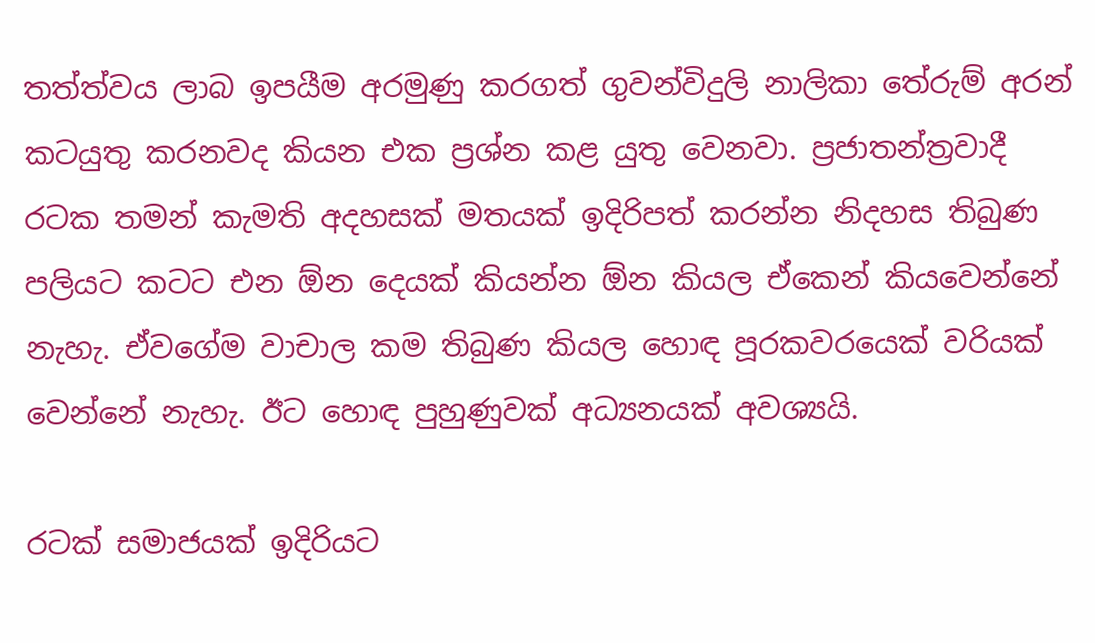තත්ත්වය ලාබ ඉපයීම අරමුණු කරගත් ගුවන්විදුලි නාලිකා තේරුම් අරන් කටයුතු කරනවද කියන එක ප්‍රශ්න කළ යුතු වෙනවා. ප්‍රජාතන්ත්‍රවාදී රටක තමන් කැමති අදහසක් මතයක් ඉදිරිපත් කරන්න නිදහස තිබුණ පලියට කටට එන ඕන දෙයක් කියන්න ඕන කියල ඒකෙන් කියවෙන්නේ නැහැ. ඒවගේම වාචාල කම තිබුණ කියල හොඳ පූරකවරයෙක් වරියක් වෙන්නේ නැහැ. ඊට හොඳ පුහුණුවක් අධ්‍යනයක් අවශ්‍යයි.

රටක් සමාජයක් ඉදිරියට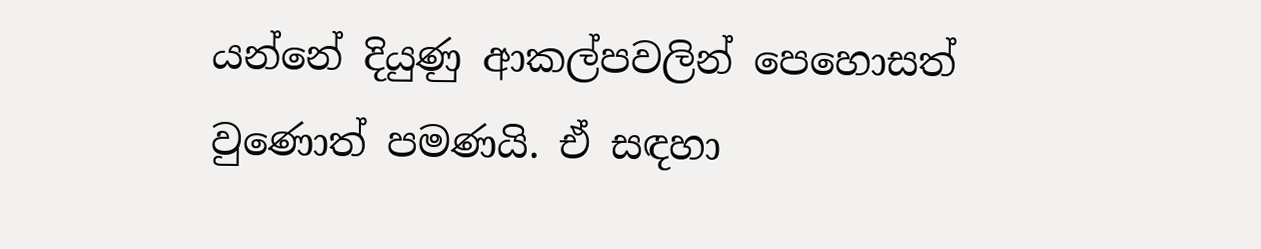යන්නේ දියුණු ආකල්පවලින් පෙහොසත් වුණොත් පමණයි. ඒ සඳහා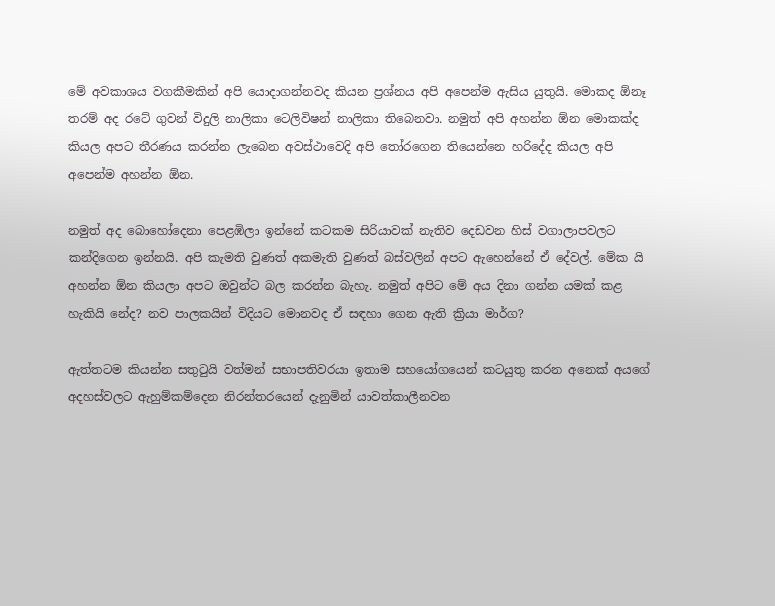මේ අවකාශය වගකීමකින් අපි යොදාගන්නවද කියන ප්‍රශ්නය අපි අපෙන්ම ඇසිය යුතුයි. මොකද ඕනෑ තරම් අද රටේ ගුවන් විදුලි නාලිකා ටෙලිවිෂන් නාලිකා තිබෙනවා. නමුත් අපි අහන්න ඕන මොකක්ද කියල අපට තීරණය කරන්න ලැබෙන අවස්ථාවෙදි අපි තෝරගෙන තියෙන්නෙ හරිදේද කියල අපි අපෙන්ම අහන්න ඕන.

නමුත් අද බොහෝදෙනා පෙළඹිලා ඉන්නේ කටකම සිරියාවක් නැතිව දෙඩවන හිස් වගාලාපවලට කන්දිගෙන ඉන්නයි. අපි කැමති වුණත් අකමැති වුණත් බස්වලින් අපට ඇහෙන්නේ ඒ දේවල්. මේක යි අහන්න ඕන කියලා අපට ඔවුන්ට බල කරන්න බැහැ. නමුත් අපිට මේ අය දිනා ගන්න යමක් කළ හැකියි නේද? නව පාලකයින් විදියට මොනවද ඒ සඳහා ගෙන ඇති ක්‍රියා මාර්ග?

ඇත්තටම කියන්න සතුටුයි වත්මන් සභාපතිවරයා ඉතාම සහයෝගයෙන් කටයුතු කරන අනෙක් අයගේ අදහස්වලට ඇහුම්කම්දෙන නිරන්තරයෙන් දැනුමින් යාවත්කාලීනවන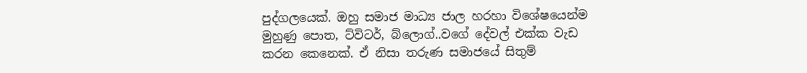පුද්ගලයෙක්. ඔහු සමාජ මාධ්‍ය ජාල හරහා විශේෂයෙන්ම මුහුණු පොත, ට්විටර්, බ්ලොග්..වගේ දේවල් එක්ක වැඩ කරන කෙනෙක්. ඒ නිසා තරුණ සමාජයේ සිතුම්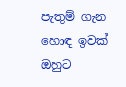පැතුම් ගැන හොඳ ඉවක් ඔහුට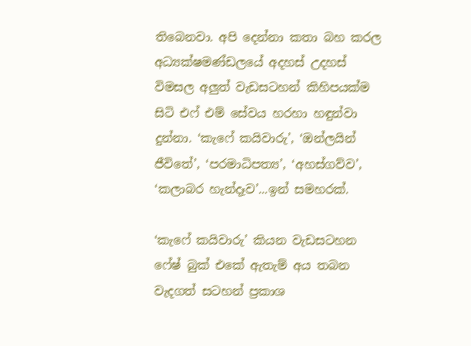තිබෙනවා. අපි දෙන්නා කතා බහ කරල අධ්‍යක්ෂමණ්ඩලයේ අදහස් උදහස් විමසල අලුත් වැඩසටහන් කිහිපයක්ම සිටි එෆ් එම් සේවය හරහා හඳුන්වා දුන්නා. ‘කැෆේ කයිවාරු’, ‘ඔන්ලයින් ජීවිතේ’, ‘පරමාධිපත්‍ය’, ‘අහස්ගව්ව’, ‘කලාබර හැන්දෑව’...ඉන් සමහරක්.

‘කැෆේ කයිවාරු’ කියන වැඩසටහන ෆේෂ් බුක් එකේ ඇතැම් අය තබන වැදගත් සටහන් ප්‍රකාශ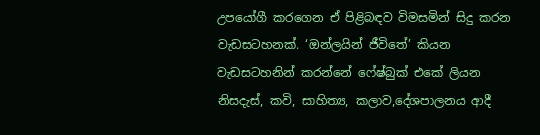උපයෝගී කරගෙන ඒ පිළිබඳව විමසමින් සිදු කරන වැඩසටහනක්. ‘ඔන්ලයින් ජීවිතේ’ කියන වැඩසටහනින් කරන්නේ ෆේෂ්බුක් එකේ ලියන නිසදැස්, කවි, සාහිත්‍ය, කලාව,දේශපාලනය ආදී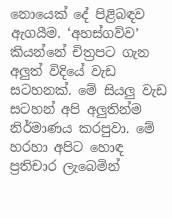නොයෙක් දේ පිළිබඳව ඇගයීම. ‘අහස්ගව්ව’ කියන්නේ චිත්‍රපට ගැන අලුත් විදියේ වැඩ සටහනක්. මේ සියලු වැඩ සටහන් අපි අලුතින්ම නිර්මාණය කරපුවා. මේ හරහා අපිට හොඳ ප්‍රතිචාර ලැබෙමින්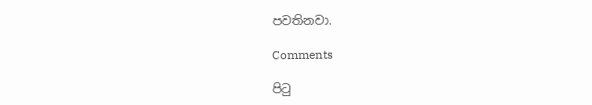පවතිනවා.

Comments

පිටු